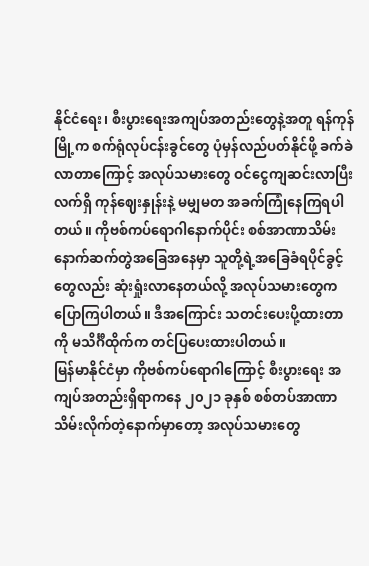နိုင်ငံရေး၊ စီးပွားရေးအကျပ်အတည်းတွေနဲ့အတူ ရန်ကုန်မြို့က စက်ရုံလုပ်ငန်းခွင်တွေ ပုံမှန်လည်ပတ်နိုင်ဖို့ ခက်ခဲလာတာကြောင့် အလုပ်သမားတွေ ဝင်ငွေကျဆင်းလာပြီး လက်ရှိ ကုန်ဈေးနှုန်းနဲ့ မမျှမတ အခက်ကြုံနေကြရပါတယ်။ ကိုဗစ်ကပ်ရောဂါနောက်ပိုင်း စစ်အာဏာသိမ်းနောက်ဆက်တွဲအခြေအနေမှာ သူတို့ရဲ့အခြေခံရပိုင်ခွင့်တွေလည်း ဆုံးရှုံးလာနေတယ်လို့ အလုပ်သမားတွေက ပြောကြပါတယ်။ ဒီအကြောင်း သတင်းပေးပို့ထားတာကို မသိင်္ဂီထိုက်က တင်ပြပေးထားပါတယ်။
မြန်မာနိုင်ငံမှာ ကိုဗစ်ကပ်ရောဂါကြောင့် စီးပွားရေး အကျပ်အတည်းရှိရာကနေ ၂၀၂၁ ခုနှစ် စစ်တပ်အာဏာသိမ်းလိုက်တဲ့နောက်မှာတော့ အလုပ်သမားတွေ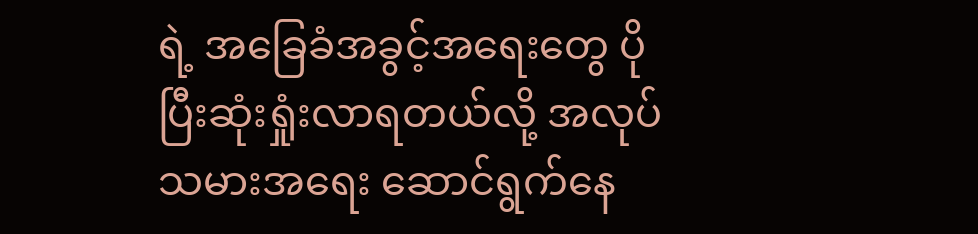ရဲ့ အခြေခံအခွင့်အရေးတွေ ပိုပြီးဆုံးရှုံးလာရတယ်လို့ အလုပ်သမားအရေး ဆောင်ရွက်နေ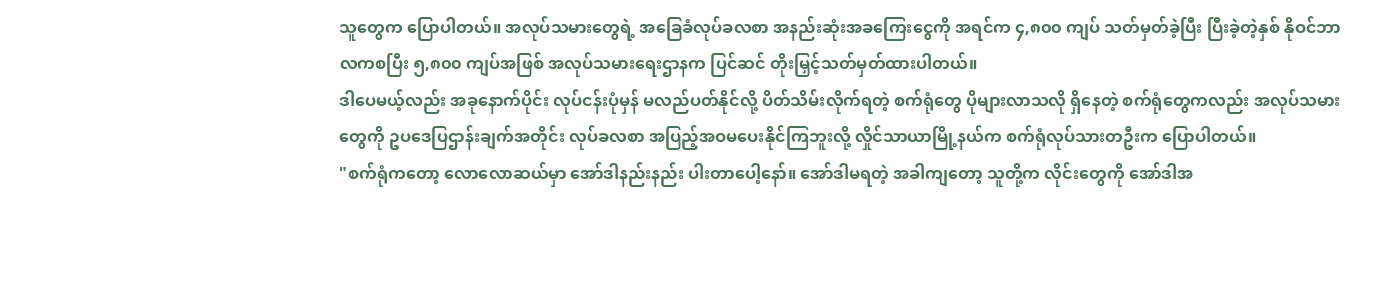သူတွေက ပြောပါတယ်။ အလုပ်သမားတွေရဲ့ အခြေခံလုပ်ခလစာ အနည်းဆုံးအခကြေးငွေကို အရင်က ၄,၈၀၀ ကျပ် သတ်မှတ်ခဲ့ပြီး ပြီးခဲ့တဲ့နှစ် နိုဝင်ဘာလကစပြီး ၅,၈၀၀ ကျပ်အဖြစ် အလုပ်သမားရေးဌာနက ပြင်ဆင် တိုးမြှင့်သတ်မှတ်ထားပါတယ်။
ဒါပေမယ့်လည်း အခုနောက်ပိုင်း လုပ်ငန်းပုံမှန် မလည်ပတ်နိုင်လို့ ပိတ်သိမ်းလိုက်ရတဲ့ စက်ရုံတွေ ပိုများလာသလို ရှိနေတဲ့ စက်ရုံတွေကလည်း အလုပ်သမားတွေကို ဥပဒေပြဌာန်းချက်အတိုင်း လုပ်ခလစာ အပြည့်အဝမပေးနိုင်ကြဘူးလို့ လှိုင်သာယာမြို့နယ်က စက်ရုံလုပ်သားတဦးက ပြောပါတယ်။
"စက်ရုံကတော့ လောလောဆယ်မှာ အော်ဒါနည်းနည်း ပါးတာပေါ့နော်။ အော်ဒါမရတဲ့ အခါကျတော့ သူတို့က လိုင်းတွေကို အော်ဒါအ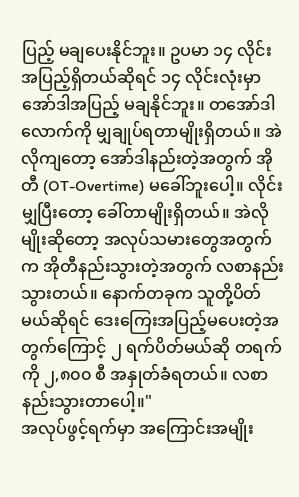ပြည့် မချပေးနိုင်ဘူး။ ဥပမာ ၁၄ လိုင်း အပြည့်ရှိတယ်ဆိုရင် ၁၄ လိုင်းလုံးမှာ အော်ဒါအပြည့် မချနိုင်ဘူး။ တအော်ဒါလောက်ကို မျှချုပ်ရတာမျိုးရှိတယ်။ အဲလိုကျတော့ အော်ဒါနည်းတဲ့အတွက် အိုတီ (OT-Overtime) မခေါ်ဘူးပေါ့။ လိုင်းမျှပြီးတော့ ခေါ်တာမျိုးရှိတယ်။ အဲလိုမျိုးဆိုတော့ အလုပ်သမားတွေအတွက်က အိုတီနည်းသွားတဲ့အတွက် လစာနည်းသွားတယ်။ နောက်တခုက သူတို့ပိတ်မယ်ဆိုရင် ဒေးကြေးအပြည့်မပေးတဲ့အတွက်ကြောင့် ၂ ရက်ပိတ်မယ်ဆို တရက်ကို ၂,၈၀၀ စီ အနှုတ်ခံရတယ်။ လစာနည်းသွားတာပေါ့။"
အလုပ်ဖွင့်ရက်မှာ အကြောင်းအမျိုး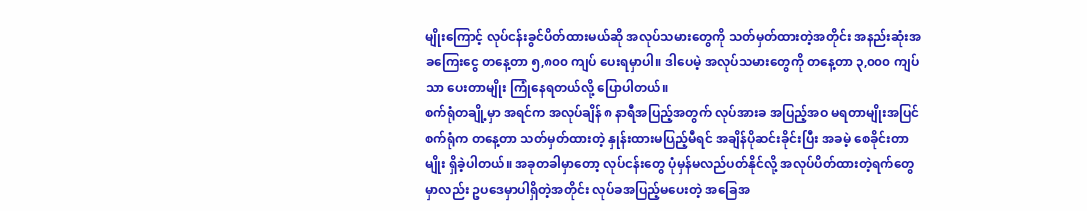မျိုးကြောင့် လုပ်ငန်းခွင်ပိတ်ထားမယ်ဆို အလုပ်သမားတွေကို သတ်မှတ်ထားတဲ့အတိုင်း အနည်းဆုံးအခကြေးငွေ တနေ့တာ ၅,၈၀၀ ကျပ် ပေးရမှာပါ။ ဒါပေမဲ့ အလုပ်သမားတွေကို တနေ့တာ ၃,၀၀၀ ကျပ်သာ ပေးတာမျိုး ကြုံနေရတယ်လို့ ပြောပါတယ်။
စက်ရုံတချို့မှာ အရင်က အလုပ်ချိန် ၈ နာရီအပြည့်အတွက် လုပ်အားခ အပြည့်အဝ မရတာမျိုးအပြင် စက်ရုံက တနေ့တာ သတ်မှတ်ထားတဲ့ နှုန်းထားမပြည့်မီရင် အချိန်ပိုဆင်းခိုင်းပြီး အခမဲ့ စေခိုင်းတာမျိုး ရှိခဲ့ပါတယ်။ အခုတခါမှာတော့ လုပ်ငန်းတွေ ပုံမှန်မလည်ပတ်နိုင်လို့ အလုပ်ပိတ်ထားတဲ့ရက်တွေမှာလည်း ဥပဒေမှာပါရှိတဲ့အတိုင်း လုပ်ခအပြည့်မပေးတဲ့ အခြေအ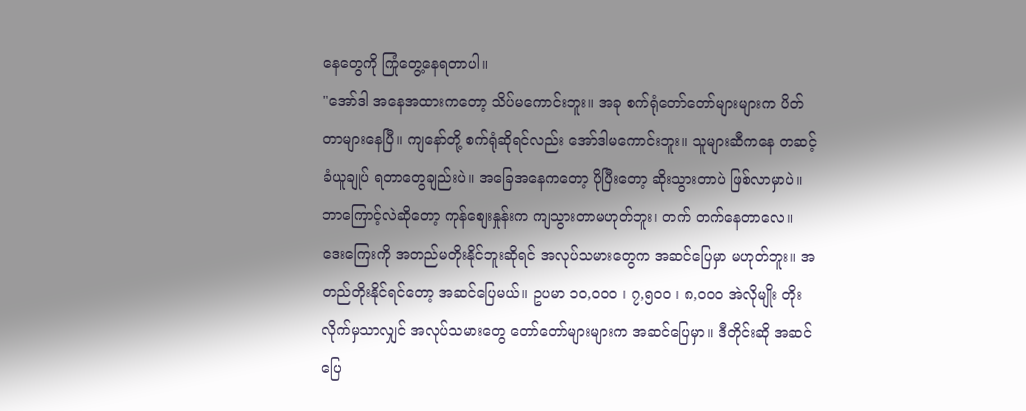နေတွေကို ကြုံတွေ့နေရတာပါ။
"အော်ဒါ အနေအထားကတော့ သိပ်မကောင်းဘူး။ အခု စက်ရုံတော်တော်များများက ပိတ်တာများနေပြီ။ ကျနော်တို့ စက်ရုံဆိုရင်လည်း အော်ဒါမကောင်းဘူး။ သူများဆီကနေ တဆင့်ခံယူချုပ် ရတာတွေချည်းပဲ။ အခြေအနေကတော့ ပိုပြီးတော့ ဆိုးသွားတာပဲ ဖြစ်လာမှာပဲ။ ဘာကြောင့်လဲဆိုတော့ ကုန်စျေးနှုန်းက ကျသွားတာမဟုတ်ဘူး၊ တက် တက်နေတာလေ။ ဒေးကြေးကို အတည်မတိုးနိုင်ဘူးဆိုရင် အလုပ်သမားတွေက အဆင်ပြေမှာ မဟုတ်ဘူး။ အတည်တိုးနိုင်ရင်တော့ အဆင်ပြေမယ်။ ဥပမာ ၁၀,၀၀၀ ၊ ၇,၅၀၀ ၊ ၈,၀၀၀ အဲလိုမျိုး တိုးလိုက်မှသာလျှင် အလုပ်သမားတွေ တော်တော်များများက အဆင်ပြေမှာ။ ဒီတိုင်းဆို အဆင်ပြေ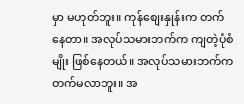မှာ မဟုတ်ဘူး။ ကုန်စျေးနှုန်းက တက်နေတာ။ အလုပ်သမားဘက်က ကျတဲ့ပုံစံမျိုး ဖြစ်နေတယ်။ အလုပ်သမားဘက်က တက်မလာဘူး။ အ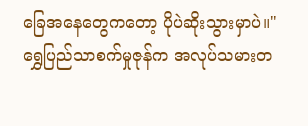ခြေအနေတွေကတော့ ပိုပဲဆိုးသွားမှာပဲ။"
ရွှေပြည်သာစက်မှုဇုန်က အလုပ်သမားတ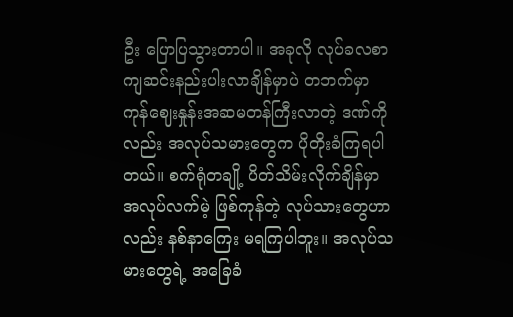ဦး ပြောပြသွားတာပါ။ အခုလို လုပ်ခလစာကျဆင်းနည်းပါးလာချိန်မှာပဲ တဘက်မှာ ကုန်ဈေးနှုန်းအဆမတန်ကြီးလာတဲ့ ဒဏ်ကိုလည်း အလုပ်သမားတွေက ပိုတိုးခံကြရပါတယ်။ စက်ရုံတချို့ ပိတ်သိမ်းလိုက်ချိန်မှာ အလုပ်လက်မဲ့ ဖြစ်ကုန်တဲ့ လုပ်သားတွေဟာလည်း နစ်နာကြေး မရကြပါဘူး။ အလုပ်သမားတွေရဲ့ အခြေခံ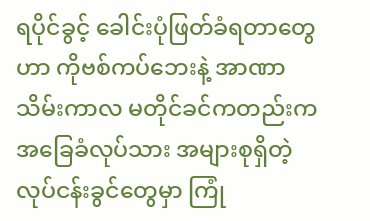ရပိုင်ခွင့် ခေါင်းပုံဖြတ်ခံရတာတွေဟာ ကိုဗစ်ကပ်ဘေးနဲ့ အာဏာသိမ်းကာလ မတိုင်ခင်ကတည်းက အခြေခံလုပ်သား အများစုရှိတဲ့ လုပ်ငန်းခွင်တွေမှာ ကြုံ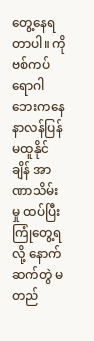တွေ့နေရတာပါ။ ကိုဗစ်ကပ်ရောဂါဘေးကနေ နာလန်ပြန်မထူနိုင်ချိန် အာဏာသိမ်းမှု ထပ်ပြီးကြုံတွေ့ရလို့ နောက်ဆက်တွဲ မတည်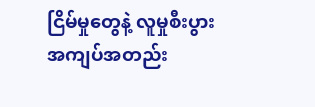ငြိမ်မှုတွေနဲ့ လူမှုစီးပွား အကျပ်အတည်း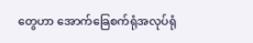တွေဟာ အောက်ခြေစက်ရုံအလုပ်ရုံ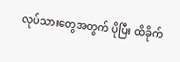လုပ်သားတွေအတွက် ပိုပြီး ထိခိုက်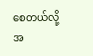စေတယ်လို့ အ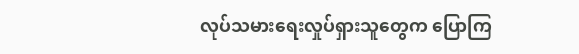လုပ်သမားရေးလှုပ်ရှားသူတွေက ပြောကြ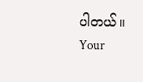ပါတယ်။
Your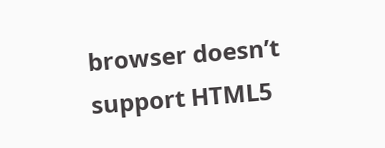browser doesn’t support HTML5